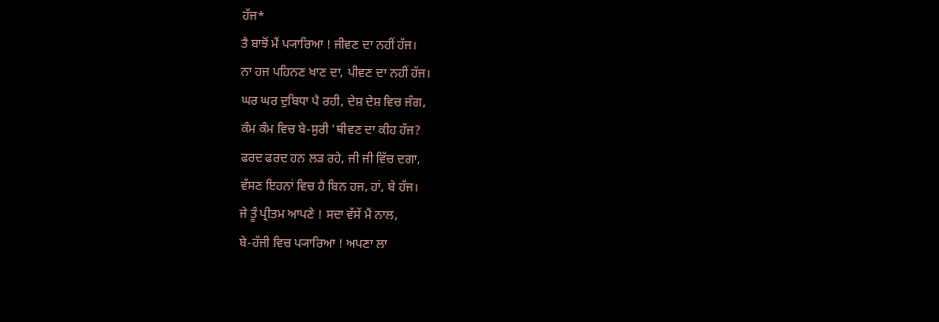ਹੱਜ*
ਤੈ ਬਾਝੋਂ ਮੈਂ ਪ੍ਯਾਰਿਆ ! ਜੀਵਣ ਦਾ ਨਹੀਂ ਹੱਜ।
ਨਾ ਹਜ ਪਹਿਨਣ ਖਾਣ ਦਾ, ਪੀਵਣ ਦਾ ਨਹੀਂ ਹੱਜ।
ਘਰ ਘਰ ਦੁਬਿਧਾ ਪੈ ਰਹੀ, ਦੇਸ਼ ਦੇਸ਼ ਵਿਚ ਜੰਗ,
ਕੰਮ ਕੰਮ ਵਿਚ ਬੇ-ਸੁਰੀ 'ਥੀਵਣ ਦਾ ਕੀਹ ਹੱਜ?
ਫਰਦ ਫਰਦ ਹਨ ਲੜ ਰਹੇ, ਜੀ ਜੀ ਵਿੱਚ ਦਗਾ,
ਵੱਸਣ ਇਹਨਾਂ ਵਿਚ ਹੈ ਬਿਨ ਹਜ, ਹਾਂ, ਬੇ ਹੱਜ।
ਜੇ ਤੂੰ ਪ੍ਰੀਤਮ ਆਪਣੇ ! ਸਦਾ ਵੱਸੇਂ ਮੈਂ ਨਾਲ,
ਬੇ-ਹੱਜੀ ਵਿਚ ਪ੍ਯਾਰਿਆ ! ਅਪਣਾ ਲਾ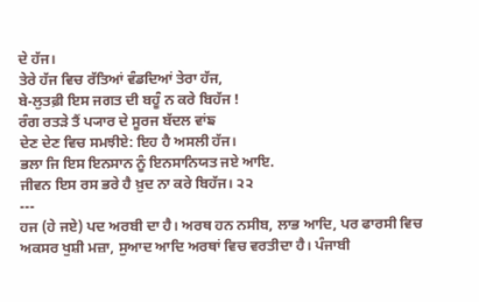ਦੇ ਹੱਜ।
ਤੇਰੇ ਹੱਜ ਵਿਚ ਰੱਤਿਆਂ ਵੰਡਦਿਆਂ ਤੇਰਾ ਹੱਜ,
ਬੇ-ਲੁਤਫ਼ੀ ਇਸ ਜਗਤ ਦੀ ਬਹੂੰ ਨ ਕਰੇ ਬਿਹੱਜ !
ਰੰਗ ਰਤੜੇ ਤੈਂ ਪ੍ਯਾਰ ਦੇ ਸੂਰਜ ਬੱਦਲ ਵਾਂਙ
ਦੇਣ ਦੇਣ ਵਿਚ ਸਮਝੀਏ: ਇਹ ਹੈ ਅਸਲੀ ਹੱਜ।
ਭਲਾ ਜਿ ਇਸ ਇਨਸਾਨ ਨੂੰ ਇਨਸਾਨਿਯਤ ਜਏ ਆਇ.
ਜੀਵਨ ਇਸ ਰਸ ਭਰੇ ਹੈ ਖ਼ੁਦ ਨਾ ਕਰੇ ਬਿਹੱਜ। ੨੨
---
ਹਜ (ਹੇ ਜਏ) ਪਦ ਅਰਬੀ ਦਾ ਹੈ। ਅਰਥ ਹਨ ਨਸੀਬ, ਲਾਭ ਆਦਿ, ਪਰ ਫਾਰਸੀ ਵਿਚ ਅਕਸਰ ਖੁਸ਼ੀ ਮਜ਼ਾ, ਸੁਆਦ ਆਦਿ ਅਰਥਾਂ ਵਿਚ ਵਰਤੀਦਾ ਹੈ। ਪੰਜਾਬੀ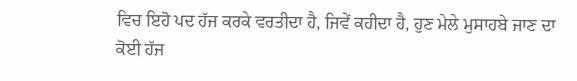ਵਿਚ ਇਹੋ ਪਦ ਹੱਜ ਕਰਕੇ ਵਰਤੀਦਾ ਹੈ, ਜਿਵੇਂ ਕਹੀਦਾ ਹੈ, ਹੁਣ ਮੇਲੇ ਮੁਸਾਹਬੇ ਜਾਣ ਦਾ ਕੋਈ ਹੱਜ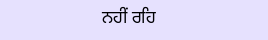ਨਹੀਂ ਰਹਿ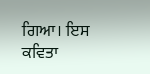ਗਿਆ। ਇਸ ਕਵਿਤਾ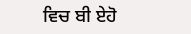ਵਿਚ ਬੀ ਏਹੋ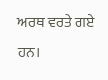ਅਰਥ ਵਰਤੇ ਗਏ ਹਨ।